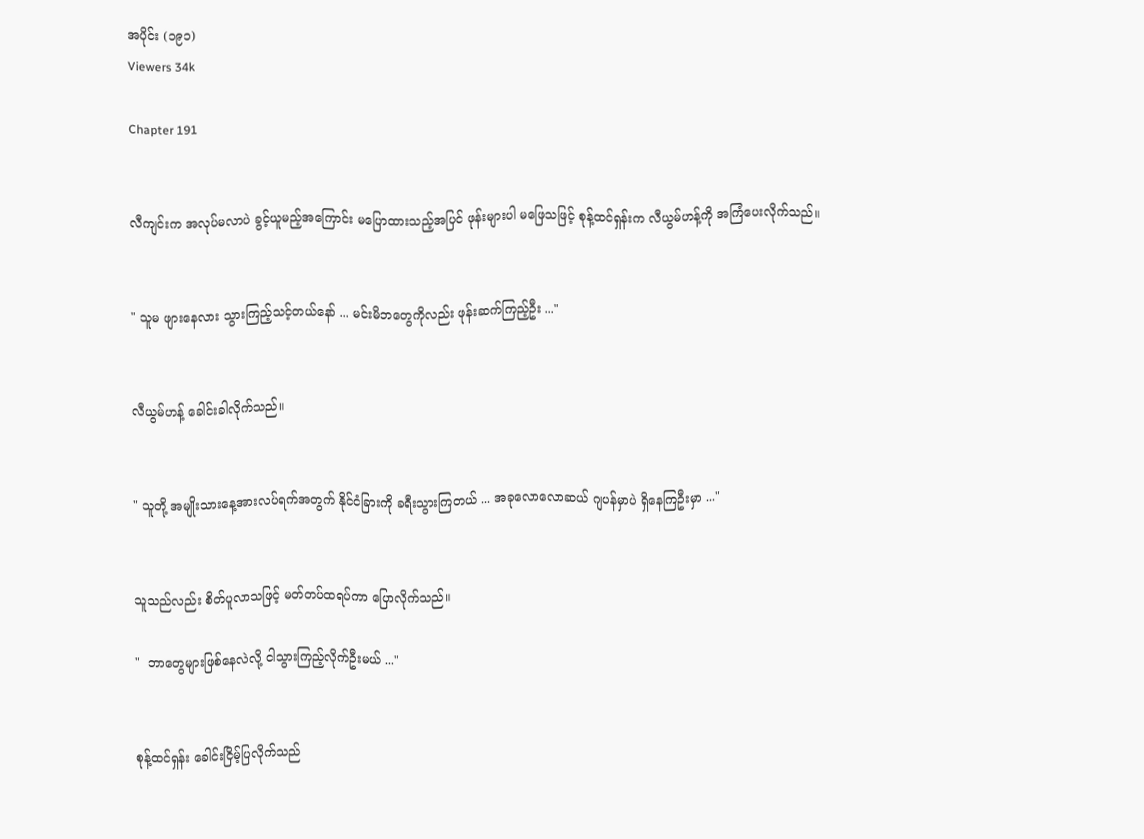အပိုင်း (၁၉၁)
Viewers 34k

Chapter 191


လီကျင်းက အလုပ်မလာပဲ ခွင့်ယူမည့်အကြောင်း မပြောထားသည့်အပြင် ဖုန်းများပါ မဖြေသဖြင့် စုန့်ထင်ရှန်းက လီယွမ်ဟန့်ကို အကြံပေးလိုက်သည်။


" သူမ ‌ဖျားနေလား သွားကြည့်သင့်တယ်နော် ... မင်းမိဘတွေကိုလည်း ဖုန်းဆက်ကြည့်ဦး ..."


လီယွမ်ဟန့် ခေါင်းခါလိုက်သည်။


" သူတို့ အမျိုးသားနေ့အားလပ်ရက်အတွက် နိုင်ငံခြားကို ခရီးသွားကြတယ် ... အခုလောလောဆယ် ဂျပန်မှာပဲ ရှိနေကြဦးမှာ ..."


သူသည်လည်း စိတ်ပူလာသဖြင့် မတ်တပ်ထရပ်ကာ ပြောလိုက်သည်။

"  ဘာတွေများဖြစ်နေလဲလို့ ငါသွားကြည့်လိုက်ဦးမယ် ..."


စုန့်ထင်ရှန်း ခေါင်းငြိမ့်ပြလိုက်သည်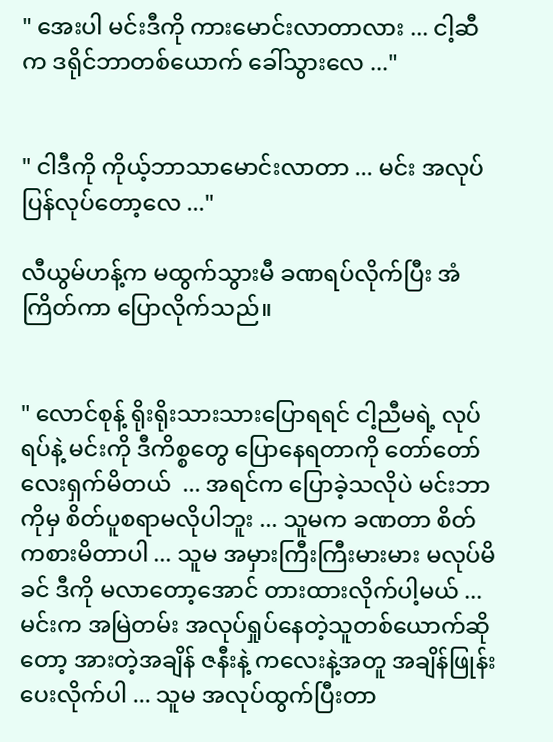" အေးပါ မင်းဒီကို ကားမောင်းလာတာလား ... ငါ့ဆီက ဒရိုင်ဘာ‌တစ်ယောက် ခေါ်သွားလေ ..."


" ငါဒီကို ကိုယ့်ဘာသာမောင်းလာတာ ... မင်း အလုပ်ပြန်လုပ်တော့လေ ..."

လီယွမ်ဟန့်က မထွက်သွားမီ ခဏရပ်လိုက်ပြီး အံကြိတ်ကာ ပြောလိုက်သည်။


" လောင်စုန့် ရိုးရိုးသားသားပြောရရင် ငါ့ညီမရဲ့ လုပ်ရပ်နဲ့ မင်းကို ဒီကိစ္စတွေ ပြောနေရတာကို တော်တော်လေးရှက်မိတယ်  ... အရင်က ပြောခဲ့သလိုပဲ မင်းဘာကိုမှ စိတ်ပူစရာမလိုပါဘူး ... သူမက ခဏတာ စိတ်ကစားမိတာပါ ... သူမ အမှားကြီးကြီးမားမား မလုပ်မိခင် ဒီကို မလာတော့အောင် တားထားလိုက်ပါ့မယ် ... မင်းက အမြဲတမ်း အလုပ်ရှုပ်နေတဲ့သူတစ်ယောက်ဆိုတော့ အားတဲ့အချိန် ဇနီးနဲ့ ကလေးနဲ့အတူ အချိန်ဖြုန်းပေးလိုက်ပါ ... သူမ အလုပ်ထွက်ပြီးတာ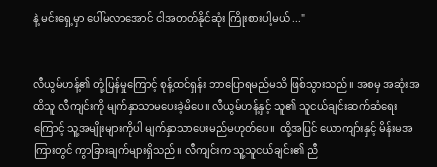နဲ့ မင်းရှေ့မှာ ပေါ်မလာအောင် ငါအတတ်နိုင်ဆုံး ကြိုးစားပါ့မယ် ..."


လီယွမ်ဟန့်၏ တုံ့ပြန်မှုကြောင့် စုန့်ထင်ရှန်း ဘာပြောရမည်မသိ ဖြစ်သွားသည်။ အစမှ အဆုံးအထိသူ လီကျင်းကို မျက်နှာသာမပေးခဲ့မိပေ။ လီယွမ်ဟန့်နှင့် သူ၏ သူငယ်ချင်းဆက်ဆံရေးကြောင့် သူ့အမျိုးများကိုပါ မျက်နှာသာပေးမည်မဟုတ်ပေ။  ထို့အပြင် ‌ယောကျာ်းနှင့် မိန်းမအကြားတွင် ကွာခြားချက်များရှိသည်။ လီကျင်းက သူ့သူငယ်ချင်း၏ ညီ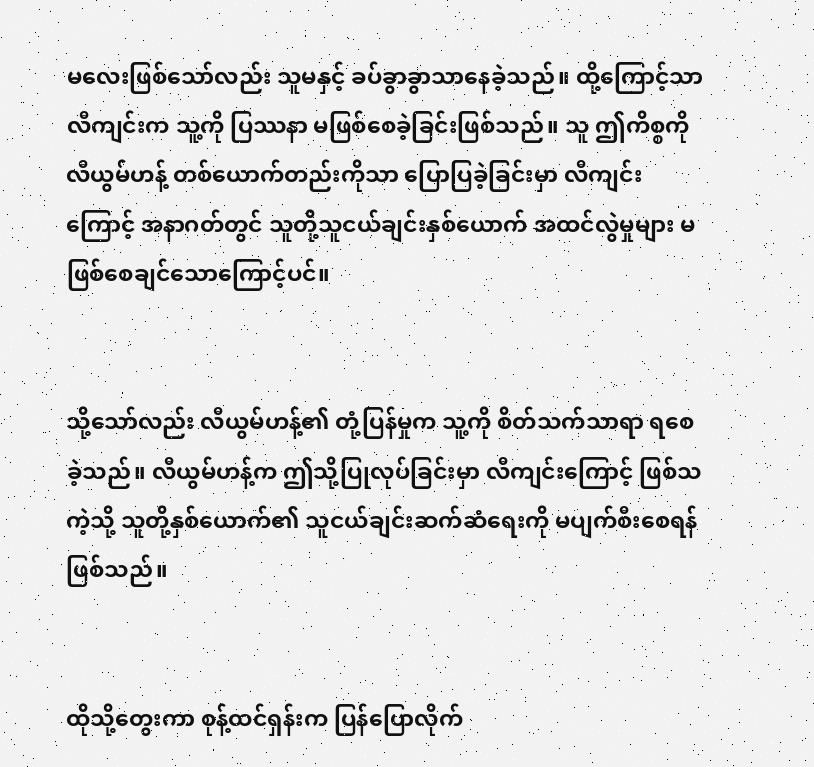မလေးဖြစ်သော်လည်း သူမနှင့် ခပ်ခွာခွာသာနေခဲ့သည်။ ထို့ကြောင့်သာ လီကျင်းက သူ့ကို ပြဿနာ မဖြစ်စေခဲ့ခြင်းဖြစ်သည်။ သူ ဤကိစ္စကို လီယွမ်ဟန့် တစ်ယောက်တည်းကိုသာ ပြောပြခဲ့ခြင်းမှာ လီကျင်းကြောင့် အနာဂတ်တွင် သူတို့သူငယ်ချင်းနှစ်ယောက် အထင်လွဲမှုများ မဖြစ်စေချင်သောကြောင့်ပင်။


သို့သော်လည်း လီယွမ်ဟန့်၏ တုံ့ပြန်မှုက သူ့ကို စိတ်သက်သာရာ ရစေခဲ့သည်။ လီယွမ်ဟန့်က ဤသို့ပြုလုပ်ခြင်းမှာ လီကျင်းကြောင့် ဖြစ်သကဲ့သို့ သူတို့နှစ်ယောက်၏ သူငယ်ချင်းဆက်ဆံရေးကို မပျက်စီးစေရန်ဖြစ်သည်။


ထိုသို့တွေးကာ စုန့်ထင်ရှန်းက ပြန်ပြောလိုက်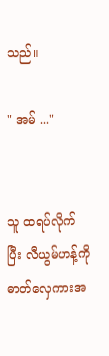သည်။

" အမ် ..."


သူ ထရပ်လိုက်ပြီး လီယွမ်ဟန့်ကို ဓာတ်လှေကားအ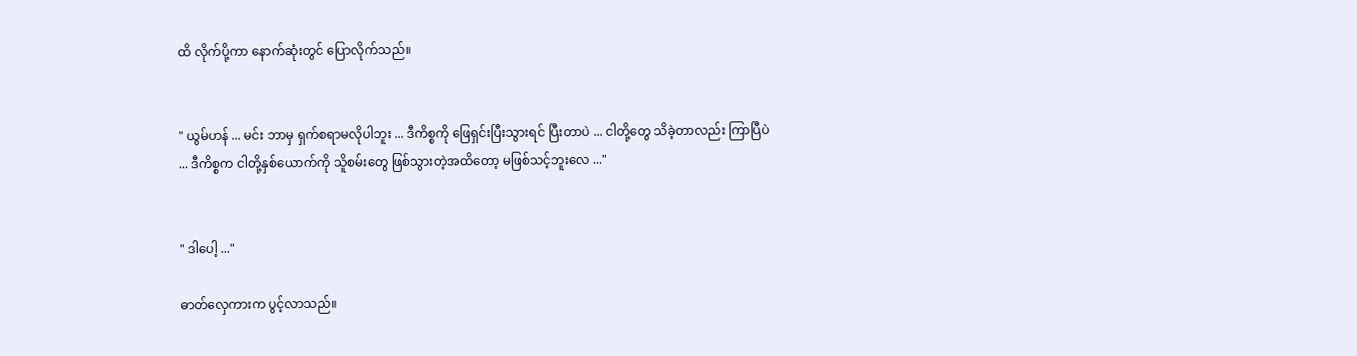ထိ လိုက်ပို့ကာ နောက်ဆုံးတွင် ပြောလိုက်သည်။


" ယွမ်ဟန် ... မင်း ဘာမှ ရှက်စရာမလိုပါဘူး ... ဒီကိစ္စကို ဖြေရှင်းပြီးသွားရင် ပြီးတာပဲ ... ငါတို့တွေ သိခဲ့တာလည်း ကြာပြီပဲ ... ဒီကိစ္စက ငါတို့နှစ်ယောက်ကို သိူစမ်းတွေ ဖြစ်သွားတဲ့အထိတော့ မဖြစ်သင့်ဘူးလေ ..."


" ဒါပေါ့ ..."

ဓာတ်လှေကားက ပွင့်လာသည်။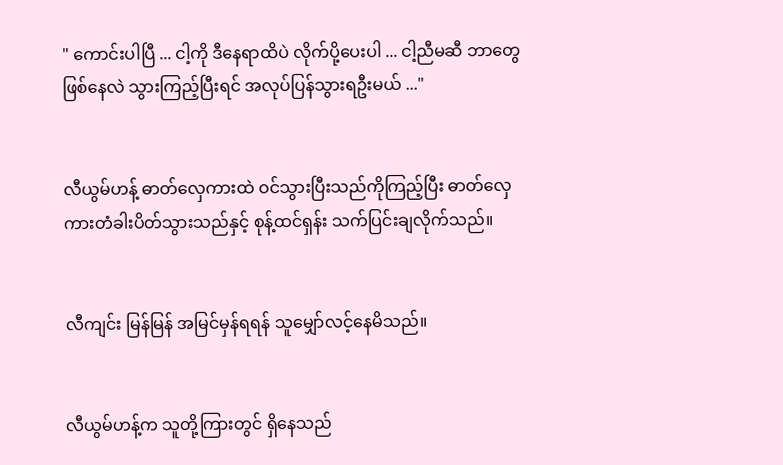" ကောင်းပါပြီ ... ငါ့ကို ဒီနေရာထိပဲ လိုက်ပို့ပေးပါ ... ငါ့ညီမဆီ ဘာတွေဖြစ်နေလဲ သွားကြည့်ပြီးရင် အလုပ်ပြန်သွားရဦးမယ် ..."


လီယွမ်ဟန့် ဓာတ်လှေကားထဲ ဝင်သွားပြီးသည်ကိုကြည့်ပြီး ဓာတ်လှေကားတံခါးပိတ်သွားသည်နှင့် စုန့်ထင်ရှန်း သက်ပြင်းချလိုက်သည်။


လီကျင်း မြန်မြန် အမြင်မှန်ရရန် သူမျှော်လင့်နေမိသည်။


လီယွမ်ဟန့်က သူတို့ကြားတွင် ရှိနေသည်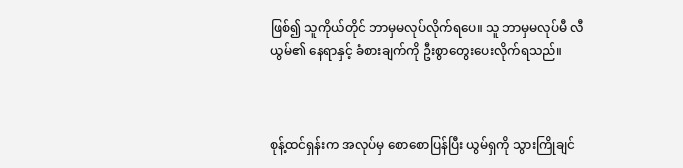ဖြစ်၍ သူကိုယ်တိုင် ဘာမှမလုပ်လိုက်ရပေ။ သူ ဘာမှမလုပ်မီ လီယွမ်၏ နေရာနှင့် ခံစားချက်ကို ဦးစွာတွေးပေးလိုက်ရသည်။



စုန့်ထင်ရှန်းက အလုပ်မှ စော‌စောပြန်ပြီး ယွမ်ရှကို သွားကြိုချင်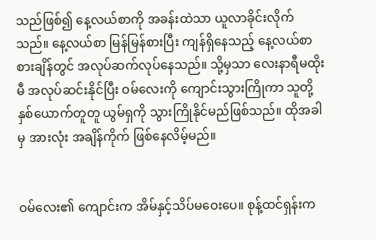သည်ဖြစ်၍ နေ့လယ်စာကို အခန်းထဲသာ ယူလာခိုင်းလိုက်သည်။ နေ့လယ်စာ မြန်မြန်စားပြီး ကျန်ရှိနေသည့် နေ့လယ်စာစားချိန်တွင် အလုပ်ဆက်လုပ်နေသည်။ သို့မှသာ လေးနာရီမထိုးမီ အလုပ်ဆင်းနိုင်ပြီး ဝမ်လေးကို ကျောင်းသွားကြိုကာ သူတို့နှစ်ယောက်တူတူ ယွမ်ရှကို သွားကြိုနိုင်မည်ဖြစ်သည်။ ထိုအခါမှ အားလုံး အချိန်ကိုက် ဖြစ်နေလိမ့်မည်။


ဝမ်လေး၏ ကျောင်းက အိမ်နှင့်သိပ်မဝေးပေ။ စုန့်ထင်ရှန်းက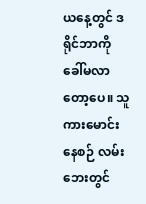ယနေ့တွင် ‌ဒရိုင်ဘာကို ခေါ်မလာတော့ပေ။ သူ ကားမောင်းနေစဉ် လမ်းဘေးတွင်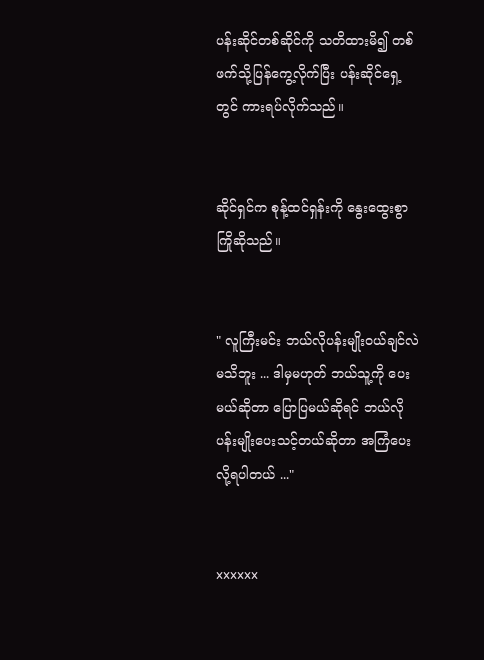ပန်းဆိုင်တစ်ဆိုင်ကို သတိထားမိ၍ တစ်ဖက်သို့ပြန်ကွေ့လိုက်ပြီး ပန်းဆိုင်ရှေ့တွင် ကားရပ်လိုက်သည်။


ဆိုင်ရှင်က စုန့်ထင်ရှန်းကို နွေးထွေးစွာ ကြိုဆိုသည်။


" လူကြီးမင်း ဘယ်လိုပန်းမျိုးဝယ်ချင်လဲ မသိဘူး ... ဒါမှမဟုတ် ဘယ်သူ့ကို ပေးမယ်ဆိုတာ ပြောပြမယ်ဆိုရင် ဘယ်လိုပန်းမျိုးပေးသင့်တယ်ဆိုတာ အကြံပေးလို့ရပါတယ် ..."


xxxxxx